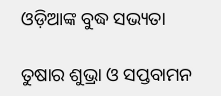ଓଡ଼ିଆଙ୍କ ବୁଦ୍ଧ ସଭ୍ୟତା

ତୁଷାର ଶୁଭ୍ରା ଓ ସପ୍ତବାମନ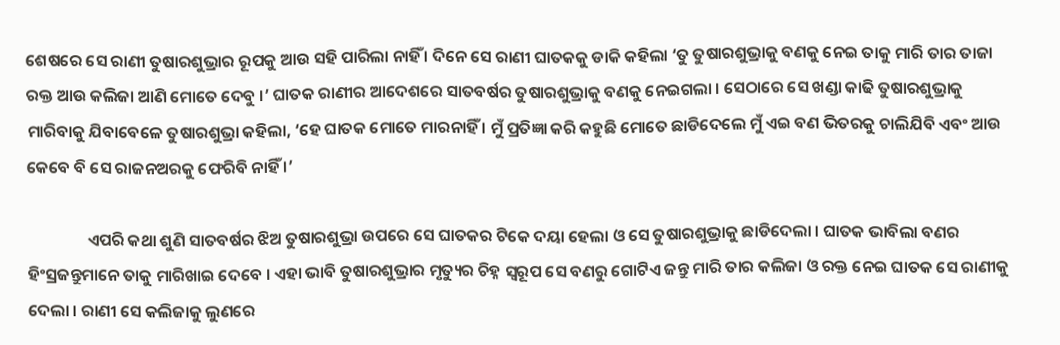ଶେଷରେ ସେ ରାଣୀ ତୁଷାରଶୁଭ୍ରାର ରୂପକୁ ଆଉ ସହି ପାରିଲା ନାହିଁ । ଦିନେ ସେ ରାଣୀ ଘାତକକୁ ଡାକି କହିଲା ‘ତୁ ତୁଷାରଶୁଭ୍ରାକୁ ବଣକୁ ନେଇ ତାକୁ ମାରି ତାର ତାଜା ରକ୍ତ ଆଉ କଲିଜା ଆଣି ମୋତେ ଦେବୁ ।’ ଘାତକ ରାଣୀର ଆଦେଶରେ ସାତବର୍ଷର ତୁଷାରଶୁଭ୍ରାକୁ ବଣକୁ ନେଇଗଲା । ସେଠାରେ ସେ ଖଣ୍ଡା କାଢି ତୁଷାରଶୁଭ୍ରାକୁ ମାରିବାକୁ ଯିବାବେଳେ ତୁଷାରଶୁଭ୍ରା କହିଲା, ‘ହେ ଘାତକ ମୋତେ ମାରନାହିଁ । ମୁଁ ପ୍ରତିଜ୍ଞା କରି କହୁଛି ମୋତେ ଛାଡିଦେଲେ ମୁଁ ଏଇ ବଣ ଭିତରକୁ ଚାଲିଯିବି ଏବଂ ଆଉ କେବେ ବି ସେ ରାଜନଅରକୁ ଫେରିବି ନାହିଁ ।’

                ଏପରି କଥା ଶୁଣି ସାତବର୍ଷର ଝିଅ ତୁଷାରଶୁଭ୍ରା ଉପରେ ସେ ଘାତକର ଟିକେ ଦୟା ହେଲା ଓ ସେ ତୁଷାରଶୁଭ୍ରାକୁ ଛାଡିଦେଲା । ଘାତକ ଭାବିଲା ବଣର ହିଂସ୍ରଜନ୍ତୁମାନେ ତାକୁ ମାରିଖାଇ ଦେବେ । ଏହା ଭାବି ତୁଷାରଶୁଭ୍ରାର ମୃତ୍ୟୁର ଚିହ୍ନ ସ୍ୱରୂପ ସେ ବଣରୁ ଗୋଟିଏ ଜନ୍ତୁ ମାରି ତାର କଲିଜା ଓ ରକ୍ତ ନେଇ ଘାତକ ସେ ରାଣୀକୁ ଦେଲା । ରାଣୀ ସେ କଲିଜାକୁ ଲୁଣରେ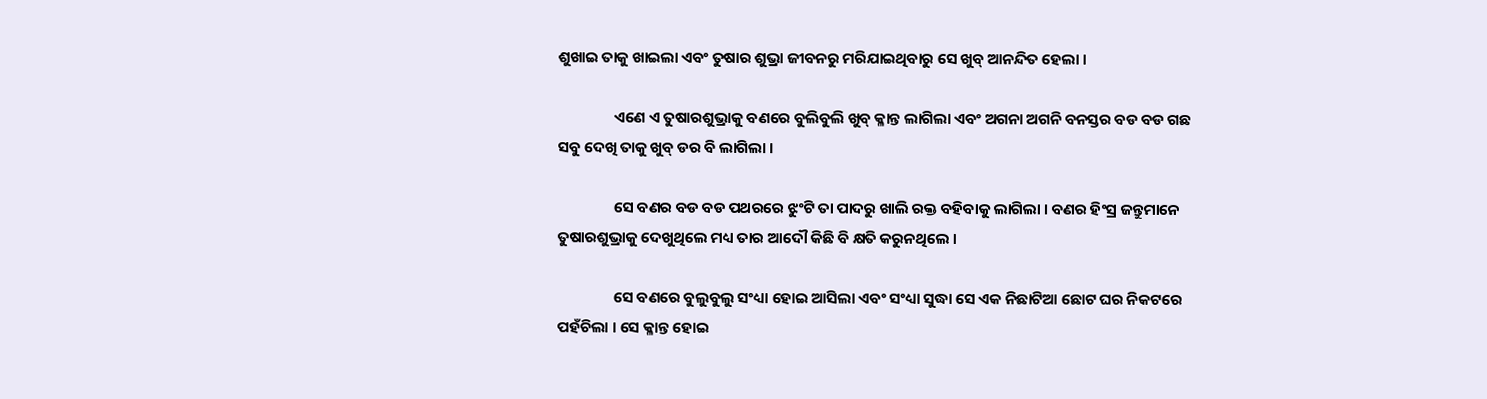ଶୁଖାଇ ତାକୁ ଖାଇଲା ଏବଂ ତୁଷାର ଶୁଭ୍ରା ଜୀବନରୁ ମରିଯାଇଥିବାରୁ ସେ ଖୁବ୍ ଆନନ୍ଦିତ ହେଲା ।

                ଏଣେ ଏ ତୁଷାରଶୁଭ୍ରାକୁ ବଣରେ ବୁଲିବୁଲି ଖୁବ୍ କ୍ଳାନ୍ତ ଲାଗିଲା ଏବଂ ଅଗନା ଅଗନି ବନସ୍ତର ବଡ ବଡ ଗଛ ସବୁ ଦେଖି ତାକୁ ଖୁବ୍ ଡର ବି ଲାଗିଲା ।

                ସେ ବଣର ବଡ ବଡ ପଥରରେ ଝୁଂଟି ତା ପାଦରୁ ଖାଲି ରକ୍ତ ବହିବାକୁ ଲାଗିଲା । ବଣର ହିଂସ୍ର ଜନ୍ତୁମାନେ ତୁଷାରଶୁଭ୍ରାକୁ ଦେଖୁଥିଲେ ମଧ୍ୟ ତାର ଆଦୌ କିଛି ବି କ୍ଷତି କରୁନଥିଲେ ।

                ସେ ବଣରେ ବୁଲୁବୁଲୁ ସଂଧ୍ୟା ହୋଇ ଆସିଲା ଏବଂ ସଂଧ୍ୟା ସୁଦ୍ଧା ସେ ଏକ ନିଛାଟିଆ ଛୋଟ ଘର ନିକଟରେ ପହଁଚିଲା । ସେ କ୍ଳାନ୍ତ ହୋଇ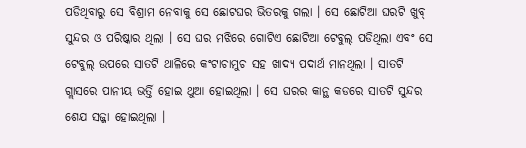ପଡିଥିବାରୁ ସେ ବିଶ୍ରାମ ନେବାକୁ ସେ ଛୋଟଘର ଭିତରକୁ ଗଲା । ସେ ଛୋଟିଆ ଘରଟି ଖୁବ୍ ସୁନ୍ଦର ଓ ପରିଷ୍କାର ଥିଲା । ସେ ଘର ମଝିରେ ଗୋଟିଏ ଛୋଟିଆ ଟେବୁଲ୍ ପଡିଥିଲା ଏବଂ ସେ ଟେବୁଲ୍ ଉପରେ ସାତଟି ଥାଳିରେ କଂଟାଚାମୁଚ ସହ ଖାଦ୍ୟ ପଦାର୍ଥ ମାନଥିଲା । ସାତଟି ଗ୍ଲାସରେ ପାନୀୟ ଭର୍ତ୍ତି ହୋଇ ଥୁଆ ହୋଇଥିଲା । ସେ ଘରର କାନ୍ଥ କଡରେ ସାତଟି ସୁନ୍ଦର ଶେଯ ସଜ୍ଜା ହୋଇଥିଲା ।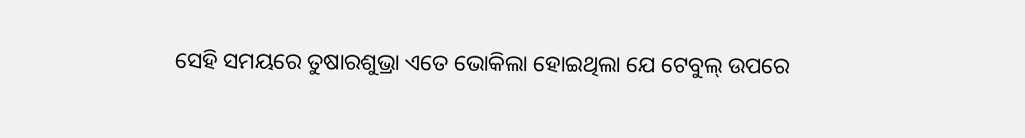ସେହି ସମୟରେ ତୁଷାରଶୁଭ୍ରା ଏତେ ଭୋକିଲା ହୋଇଥିଲା ଯେ ଟେବୁଲ୍ ଉପରେ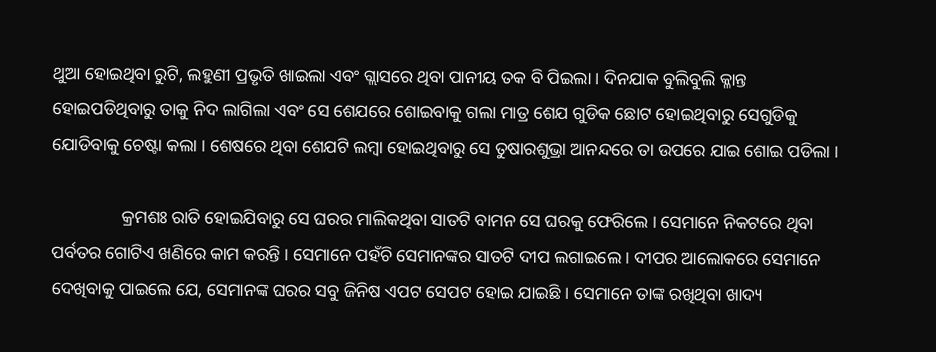ଥୁଆ ହୋଇଥିବା ରୁଟି, ଲହୁଣୀ ପ୍ରଭୃତି ଖାଇଲା ଏବଂ ଗ୍ଲାସରେ ଥିବା ପାନୀୟ ତକ ବି ପିଇଲା । ଦିନଯାକ ବୁଲିବୁଲି କ୍ଳାନ୍ତ ହୋଇପଡିଥିବାରୁ ତାକୁ ନିଦ ଲାଗିଲା ଏବଂ ସେ ଶେଯରେ ଶୋଇବାକୁ ଗଲା ମାତ୍ର ଶେଯ ଗୁଡିକ ଛୋଟ ହୋଇଥିବାରୁ ସେଗୁଡିକୁ ଯୋଡିବାକୁ ଚେଷ୍ଟା କଲା । ଶେଷରେ ଥିବା ଶେଯଟି ଲମ୍ବା ହୋଇଥିବାରୁ ସେ ତୁଷାରଶୁଭ୍ରା ଆନନ୍ଦରେ ତା ଉପରେ ଯାଇ ଶୋଇ ପଡିଲା ।

                କ୍ରମଶଃ ରାତି ହୋଇଯିବାରୁ ସେ ଘରର ମାଲିକଥିବା ସାତଟି ବାମନ ସେ ଘରକୁ ଫେରିଲେ । ସେମାନେ ନିକଟରେ ଥିବା ପର୍ବତର ଗୋଟିଏ ଖଣିରେ କାମ କରନ୍ତି । ସେମାନେ ପହଁଚି ସେମାନଙ୍କର ସାତଟି ଦୀପ ଲଗାଇଲେ । ଦୀପର ଆଲୋକରେ ସେମାନେ ଦେଖିବାକୁ ପାଇଲେ ଯେ, ସେମାନଙ୍କ ଘରର ସବୁ ଜିନିଷ ଏପଟ ସେପଟ ହୋଇ ଯାଇଛି । ସେମାନେ ତାଙ୍କ ରଖିଥିବା ଖାଦ୍ୟ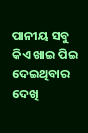ପାନୀୟ ସବୁ କିଏ ଖାଇ ପିଇ ଦେଇଥିବାର ଦେଖି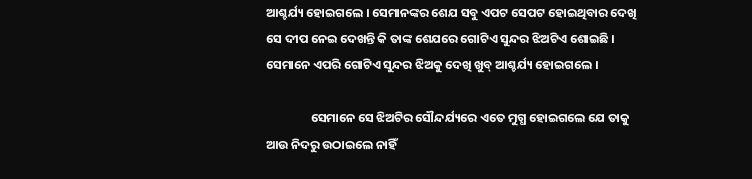ଆଶ୍ଚର୍ଯ୍ୟ ହୋଇଗଲେ । ସେମାନଙ୍କର ଶେଯ ସବୁ ଏପଟ ସେପଟ ହୋଇଥିବାର ଦେଖି ସେ ଦୀପ ନେଇ ଦେଖନ୍ତି କି ତାଙ୍କ ଶେଯରେ ଗୋଟିଏ ସୁନ୍ଦର ଝିଅଟିଏ ଶୋଇଛି । ସେମାନେ ଏପରି ଗୋଟିଏ ସୁନ୍ଦର ଝିଅକୁ ଦେଖି ଖୁବ୍ ଆଶ୍ଚର୍ଯ୍ୟ ହୋଇଗଲେ ।

                ସେମାନେ ସେ ଝିଅଟିର ସୌନ୍ଦର୍ଯ୍ୟରେ ଏତେ ମୁଗ୍ଧ ହୋଇଗଲେ ଯେ ତାକୁ ଆଉ ନିଦରୁ ଉଠାଇଲେ ନାହିଁ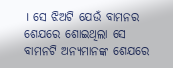। ସେ ଝିଅଟି ଯେଉଁ ବାମନର ଶେଯରେ ଶୋଇଥିଲା ସେ ବାମନଟି ଅନ୍ୟମାନଙ୍କ ଶେଯରେ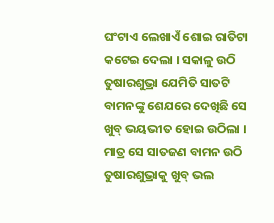ଘଂଟାଏ ଲେଖାଏଁ ଶୋଇ ରାତିଟା କଟେଇ ଦେଲା । ସକାଳୁ ଉଠି ତୁଷାରଶୁଭ୍ରା ଯେମିତି ସାତଟି ବାମନଙ୍କୁ ଶେଯରେ ଦେଖିଛି ସେ ଖୁବ୍ ଭୟଭୀତ ହୋଇ ଉଠିଲା । ମାତ୍ର ସେ ସାତଜଣ ବାମନ ଉଠି ତୁଷାରଶୁଭ୍ରାକୁ ଖୁବ୍ ଭଲ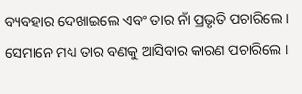ବ୍ୟବହାର ଦେଖାଇଲେ ଏବଂ ତାର ନାଁ ପ୍ରଭୃତି ପଚାରିଲେ । ସେମାନେ ମଧ୍ୟ ତାର ବଣକୁ ଆସିବାର କାରଣ ପଚାରିଲେ ।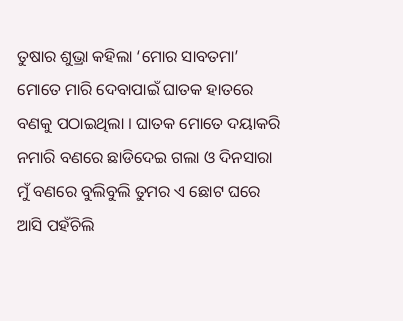ତୁଷାର ଶୁଭ୍ରା କହିଲା ‘ମୋର ସାବତମା’ ମୋତେ ମାରି ଦେବାପାଇଁ ଘାତକ ହାତରେ ବଣକୁ ପଠାଇଥିଲା । ଘାତକ ମୋତେ ଦୟାକରି ନମାରି ବଣରେ ଛାଡିଦେଇ ଗଲା ଓ ଦିନସାରା ମୁଁ ବଣରେ ବୁଲିବୁଲି ତୁମର ଏ ଛୋଟ ଘରେ ଆସି ପହଁଚିଲି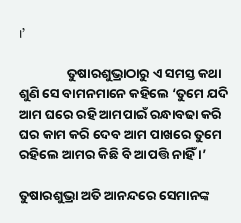।’

                ତୁଷାରଶୁଭ୍ରାଠାରୁ ଏ ସମସ୍ତ କଥା ଶୁଣି ସେ ବାମନମାନେ କହିଲେ ‘ତୁମେ ଯଦି ଆମ ଘରେ ରହି ଆମପାଇଁ ରନ୍ଧାବଢା କରି ଘର କାମ କରି ଦେବ ଆମ ପାଖରେ ତୁମେ ରହିଲେ ଆମର କିଛି ବି ଆପତ୍ତି ନାହିଁ ।’

ତୁଷାରଶୁଭ୍ରା ଅତି ଆନନ୍ଦରେ ସେମାନଙ୍କ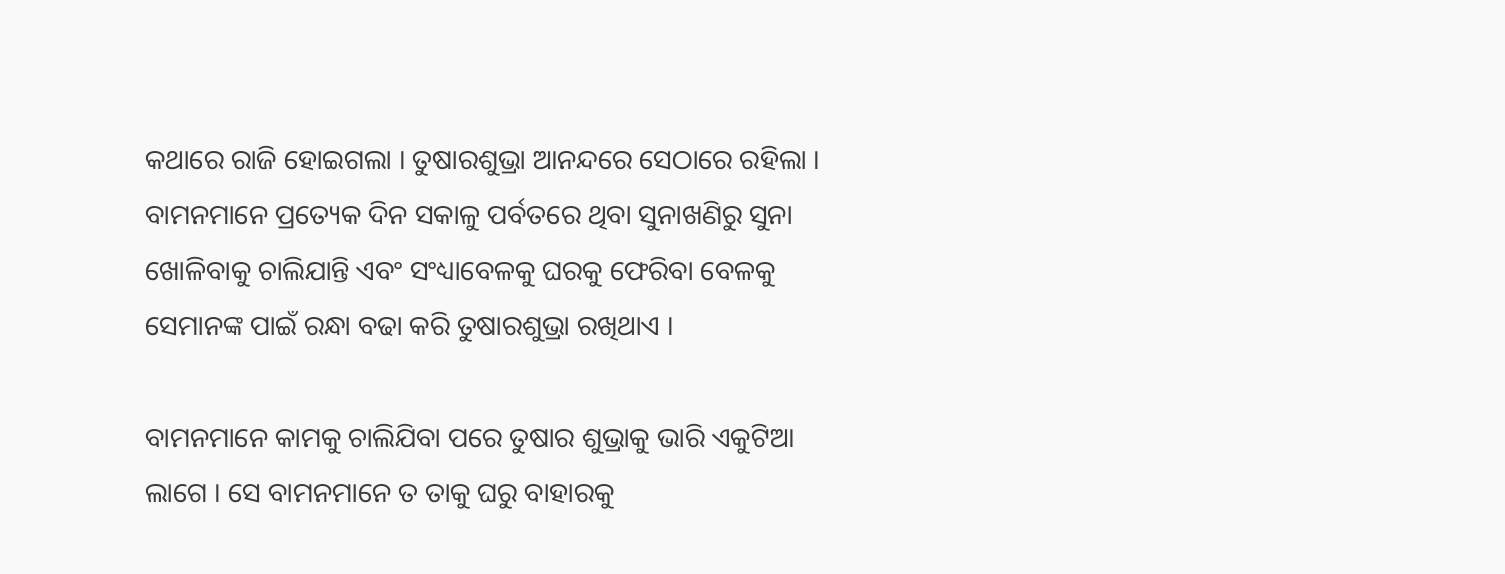କଥାରେ ରାଜି ହୋଇଗଲା । ତୁଷାରଶୁଭ୍ରା ଆନନ୍ଦରେ ସେଠାରେ ରହିଲା । ବାମନମାନେ ପ୍ରତ୍ୟେକ ଦିନ ସକାଳୁ ପର୍ବତରେ ଥିବା ସୁନାଖଣିରୁ ସୁନା ଖୋଳିବାକୁ ଚାଲିଯାନ୍ତି ଏବଂ ସଂଧ୍ୟାବେଳକୁ ଘରକୁ ଫେରିବା ବେଳକୁ ସେମାନଙ୍କ ପାଇଁ ରନ୍ଧା ବଢା କରି ତୁଷାରଶୁଭ୍ରା ରଖିଥାଏ ।

ବାମନମାନେ କାମକୁ ଚାଲିଯିବା ପରେ ତୁଷାର ଶୁଭ୍ରାକୁ ଭାରି ଏକୁଟିଆ ଲାଗେ । ସେ ବାମନମାନେ ତ ତାକୁ ଘରୁ ବାହାରକୁ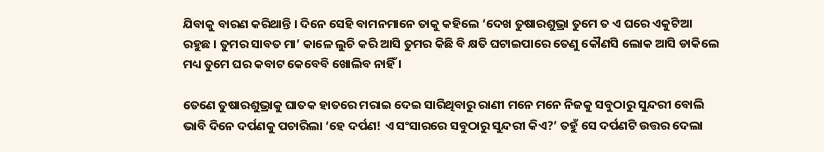ଯିବାକୁ ବାରଣ କରିଥାନ୍ତି । ଦିନେ ସେହି ବାମନମାନେ ତାକୁ କହିଲେ ‘ଦେଖ ତୁଷାରଶୁଭ୍ରା ତୁମେ ତ ଏ ଘରେ ଏକୁଟିଆ ରହୁଛ । ତୁମର ସାବତ ମା’ କାଳେ ଲୁଚି କରି ଆସି ତୁମର କିଛି ବି କ୍ଷତି ଘଟାଇପାରେ ତେଣୁ କୌଣସି ଲୋକ ଆସି ଡାକିଲେ ମଧ୍ୟ ତୁମେ ଘର କବାଟ କେବେବି ଖୋଲିବ ନାହିଁ ।

ତେଣେ ତୁଷାରଶୁଭ୍ରାକୁ ଘାତକ ହାତରେ ମରାଇ ଦେଇ ସାରିଥିବାରୁ ରାଣୀ ମନେ ମନେ ନିଜକୁ ସବୁଠାରୁ ସୁନ୍ଦରୀ ବୋଲି ଭାବି ଦିନେ ଦର୍ପଣକୁ ପଚାରିଲା ‘ହେ ଦର୍ପଣ! ଏ ସଂସାରରେ ସବୁଠାରୁ ସୁନ୍ଦରୀ କିଏ?’ ତହୁଁ ସେ ଦର୍ପଣଟି ଉତ୍ତର ଦେଲା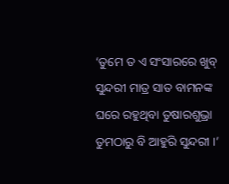‘ତୁମେ ତ ଏ ସଂସାରରେ ଖୁବ୍ ସୁନ୍ଦରୀ ମାତ୍ର ସାତ ବାମନଙ୍କ ଘରେ ରହୁଥିବା ତୁଷାରଶୁଭ୍ରା ତୁମଠାରୁ ବି ଆହୁରି ସୁନ୍ଦରୀ ।’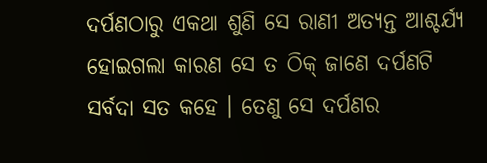ଦର୍ପଣଠାରୁ ଏକଥା ଶୁଣି ସେ ରାଣୀ ଅତ୍ୟନ୍ତ ଆଶ୍ଚର୍ଯ୍ୟ ହୋଇଗଲା କାରଣ ସେ ତ ଠିକ୍ ଜାଣେ ଦର୍ପଣଟି ସର୍ବଦା ସତ କହେ । ତେଣୁ ସେ ଦର୍ପଣର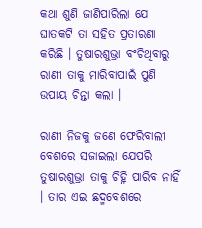କଥା ଶୁଣି ଜାଣିପାରିଲା ଯେ ଘାତକଟି ତା ସହିତ ପ୍ରତାରଣା କରିଛି । ତୁଷାରଶୁଭ୍ରା ବଂଚିଥିବାରୁ ରାଣୀ ତାକୁ ମାରିବାପାଇଁ ପୁଣି ଉପାୟ ଚିନ୍ତା କଲା ।

ରାଣୀ ନିଜକୁ ଜଣେ ଫେରିବାଲୀ ବେଶରେ ସଜାଇଲା ଯେପରି ତୁଷାରଶୁଭ୍ରା ତାକୁ ଚିହ୍ନି ପାରିବ ନାହିଁ । ତାର ଏଇ ଛଦ୍ମବେଶରେ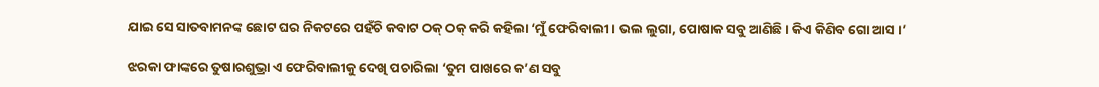ଯାଇ ସେ ସାତବାମନଙ୍କ ଛୋଟ ଘର ନିକଟରେ ପହଁଚି କବାଟ ଠକ୍ ଠକ୍ କରି କହିଲା ‘ମୁଁ ଫେରିବାଲୀ । ଭଲ ଲୁଗା, ପୋଷାକ ସବୁ ଆଣିଛି । କିଏ କିଣିବ ଗୋ ଆସ ।’

ଝରକା ଫାଙ୍କରେ ତୁଷାରଶୁଭ୍ରା ଏ ଫେରିବାଲୀକୁ ଦେଖି ପଚାରିଲା ‘ତୁମ ପାଖରେ କ’ଣ ସବୁ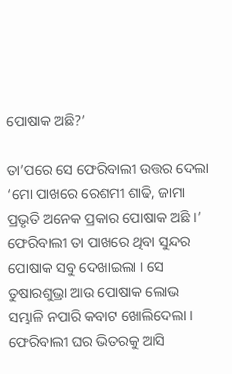ପୋଷାକ ଅଛି?’

ତା’ପରେ ସେ ଫେରିବାଲୀ ଉତ୍ତର ଦେଲା ‘ମୋ ପାଖରେ ରେଶମୀ ଶାଢି, ଜାମା ପ୍ରଭୃତି ଅନେକ ପ୍ରକାର ପୋଷାକ ଅଛି ।’ ଫେରିବାଲୀ ତା ପାଖରେ ଥିବା ସୁନ୍ଦର ପୋଷାକ ସବୁ ଦେଖାଇଲା । ସେ ତୁଷାରଶୁଭ୍ରା ଆଉ ପୋଷାକ ଲୋଭ ସମ୍ଭାଳି ନପାରି କବାଟ ଖୋଲିଦେଲା । ଫେରିବାଲୀ ଘର ଭିତରକୁ ଆସି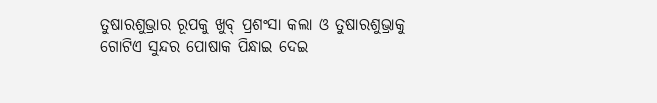ତୁଷାରଶୁଭ୍ରାର ରୂପକୁ ଖୁବ୍ ପ୍ରଶଂସା କଲା ଓ ତୁଷାରଶୁଭ୍ରାକୁ ଗୋଟିଏ ସୁନ୍ଦର ପୋଷାକ ପିନ୍ଧାଇ ଦେଇ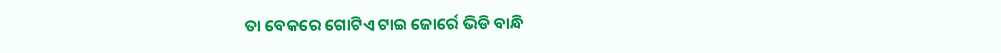ତା ବେକରେ ଗୋଟିଏ ଟାଇ ଜୋର୍ରେ ଭିଡି ବାନ୍ଧି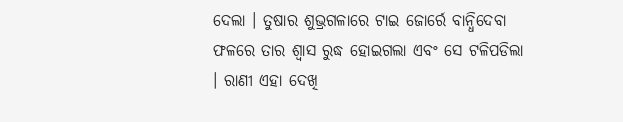ଦେଲା । ତୁଷାର ଶୁଭ୍ରଗଳାରେ ଟାଇ ଜୋର୍ରେ ବାନ୍ଧିଦେବା ଫଳରେ ତାର ଶ୍ୱାସ ରୁଦ୍ଧ ହୋଇଗଲା ଏବଂ ସେ ଟଳିପଡିଲା । ରାଣୀ ଏହା ଦେଖି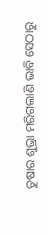ତୁଷାର ଶୁଭ୍ରା ମରିଗଲାଣି ଭାବି ସେଠାରୁ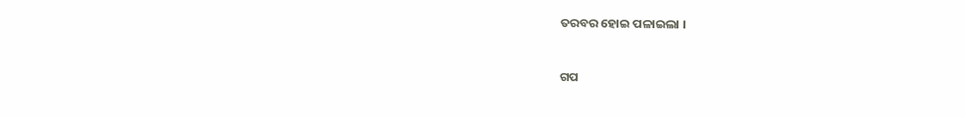ତରବର ହୋଇ ପଳାଇଲା ।


ଗପ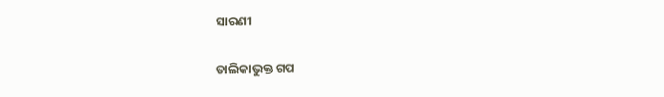ସାରଣୀ

ତାଲିକାଭୁକ୍ତ ଗପ